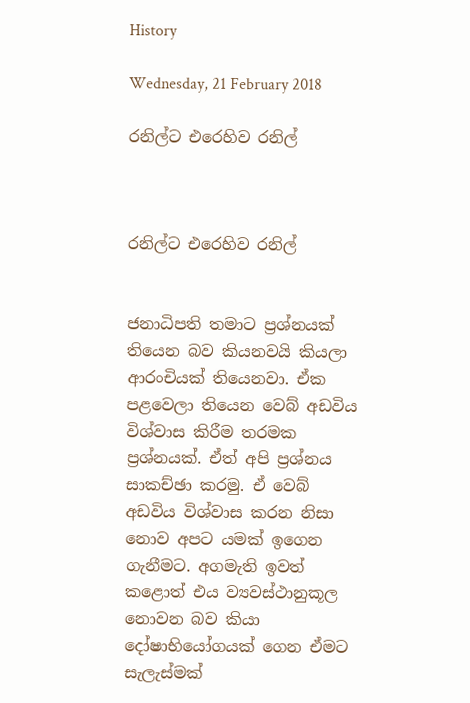History

Wednesday, 21 February 2018

රනිල්ට එරෙහිව රනිල්



රනිල්ට එරෙහිව රනිල්


ජනාධිපති තමාට ප්‍රශ්නයක් තියෙන බව කියනවයි කියලා ආරංචියක් තියෙනවා. ඒක පළවෙලා තියෙන වෙබ් අඩවිය විශ්වාස කිරීම තරමක ප්‍රශ්නයක්. ඒත් අපි ප්‍රශ්නය සාකච්ඡා කරමු. ඒ වෙබ් අඩවිය විශ්වාස කරන නිසා නොව අපට යමක් ඉගෙන ගැනීමට. අගමැති ඉවත් කළොත් එය ව්‍යවස්ථානුකූල නොවන බව කියා දෝෂාභියෝගයක් ගෙන ඒමට සැලැස්මක්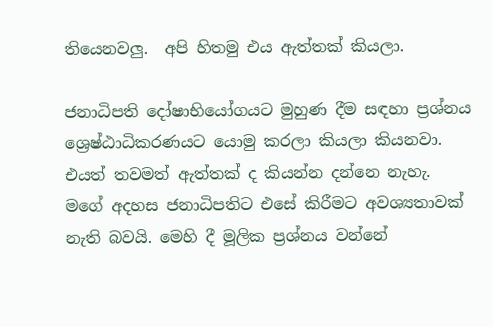තියෙනවලු.  අපි හිතමු එය ඇත්තක් කියලා.

ජනාධිපති දෝෂාභියෝගයට මුහුණ දීම සඳහා ප්‍රශ්නය ශ්‍රෙෂ්ඨාධිකරණයට යොමු කරලා කියලා කියනවා. එයත් තවමත් ඇත්තක් ද කියන්න දන්නෙ නැහැ. මගේ අදහස ජනාධිපතිට එසේ කිරීමට අවශ්‍යතාවක් නැති බවයි. මෙහි දී මූලික ප්‍රශ්නය වන්නේ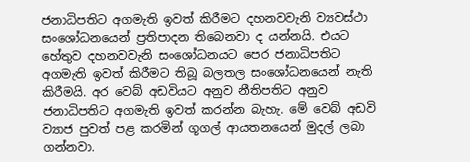ජනාධිපතිට අගමැති ඉවත් කිරීමට දහනවවැනි ව්‍යවස්ථා සංශෝධනයෙන් ප්‍රතිපාදන තිබෙනවා ද යන්නයි. එයට හේතුව දහනවවැනි සංශෝධනයට පෙර ජනාධිපතිට අගමැති ඉවත් කිරීමට තිබූ බලතල සංශෝධනයෙන් නැති කිරීමයි. අර වෙබ් අඩවියට අනුව නීතිපතිට අනුව ජනාධිපතිට අගමැති ඉවත් කරන්න බැහැ. මේ වෙබ් අඩවි ව්‍යාජ පුවත් පළ කරමින් ගූගල් ආයතනයෙන් මුදල් ලබා ගන්නවා.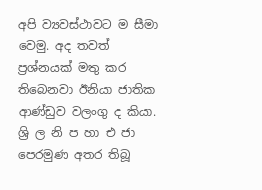අපි ව්‍යවස්ථාවට ම සීමා වෙමු. අද තවත් ප්‍රශ්නයක් මතු කර තිබෙනවා ඊනියා ජාතික ආණ්ඩුව වලංගු ද කියා. ශ්‍රි ල නි ප හා එ ජා පෙරමුණ අතර තිබූ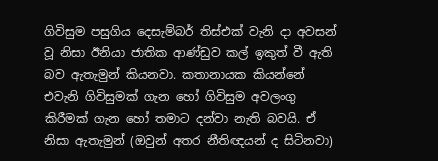ගිවිසුම පසුගිය දෙසැම්බර් තිස්එක් වැනි දා අවසන් වූ නිසා ඊනියා ජාතික ආණ්ඩුව කල් ඉකුත් වී ඇති බව ඇතැමුන් කියනවා. කතානායක කියන්නේ එවැනි ගිවිසුමක් ගැන හෝ ගිවිසුම අවලංගු කිරීමක් ගැන හෝ තමාට දන්වා නැති බවයි. ඒ නිසා ඇතැමුන් (ඔවුන් අතර නීතිඥයන් ද සිටිනවා)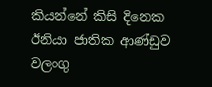කියන්නේ කිසි දිනෙක ඊනියා ජාතික ආණ්ඩුව වලංගු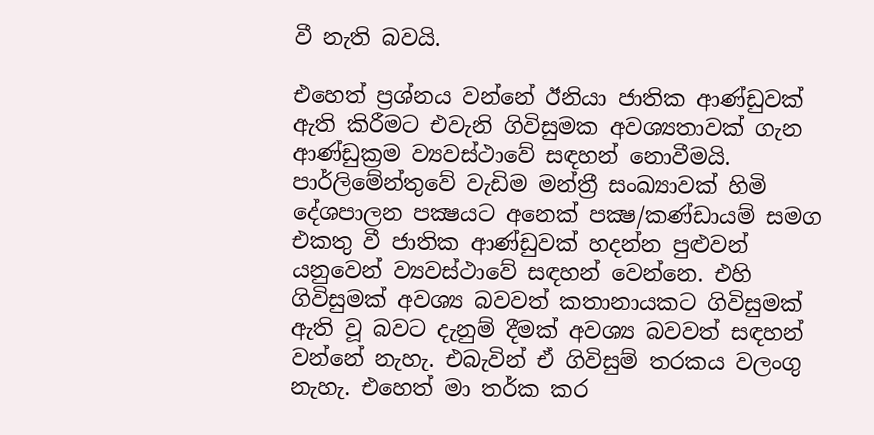වී නැති බවයි.

එහෙත් ප්‍රශ්නය වන්නේ ඊනියා ජාතික ආණ්ඩුවක් ඇති කිරීමට එවැනි ගිවිසුමක අවශ්‍යතාවක් ගැන ආණ්ඩුක්‍රම ව්‍යවස්ථාවේ සඳහන් නොවීමයි. පාර්ලිමේන්තුවේ වැඩිම මන්ත්‍රී සංඛ්‍යාවක් හිමි දේශපාලන පක්‍ෂයට අනෙක් පක්‍ෂ/කණ්ඩායම් සමග එකතු වී ජාතික ආණ්ඩුවක් හදන්න පුළුවන් යනුවෙන් ව්‍යවස්ථාවේ සඳහන් වෙන්නෙ. එහි ගිවිසුමක් අවශ්‍ය බවවත් කතානායකට ගිවිසුමක් ඇති වූ බවට දැනුම් දීමක් අවශ්‍ය බවවත් සඳහන් වන්නේ නැහැ. එබැවින් ඒ ගිවිසුම් තරකය වලංගු නැහැ. එහෙත් මා තර්ක කර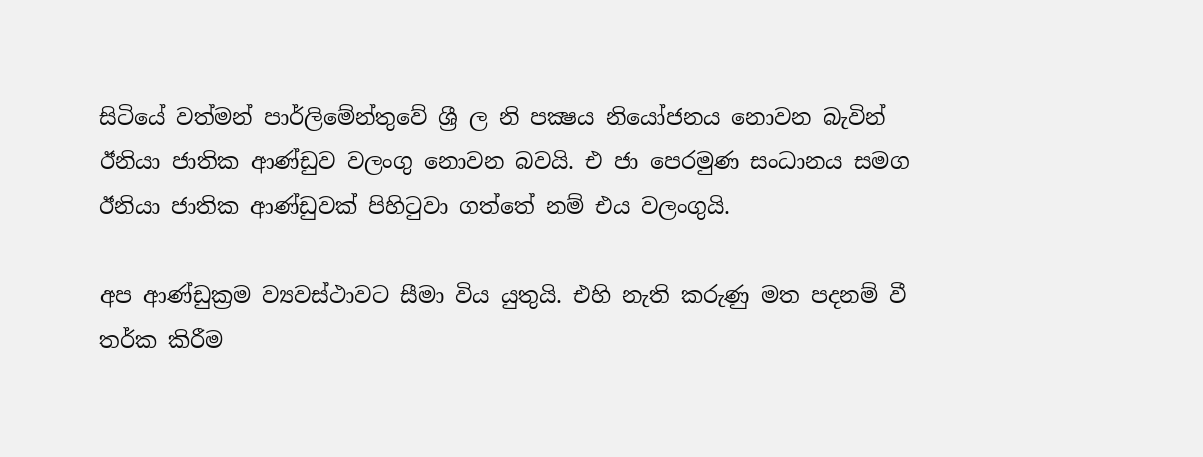සිටියේ වත්මන් පාර්ලිමේන්තුවේ ශ්‍රී ල නි පක්‍ෂය නියෝජනය නොවන බැවින් ඊනියා ජාතික ආණ්ඩුව වලංගු නොවන බවයි. එ ජා පෙරමුණ සංධානය සමග ඊනියා ජාතික ආණ්ඩුවක් පිහිටුවා ගත්තේ නම් එය වලංගුයි.

අප ආණ්ඩුක්‍රම ව්‍යවස්ථාවට සීමා විය යුතුයි. එහි නැති කරුණු මත පදනම් වී තර්ක කිරීම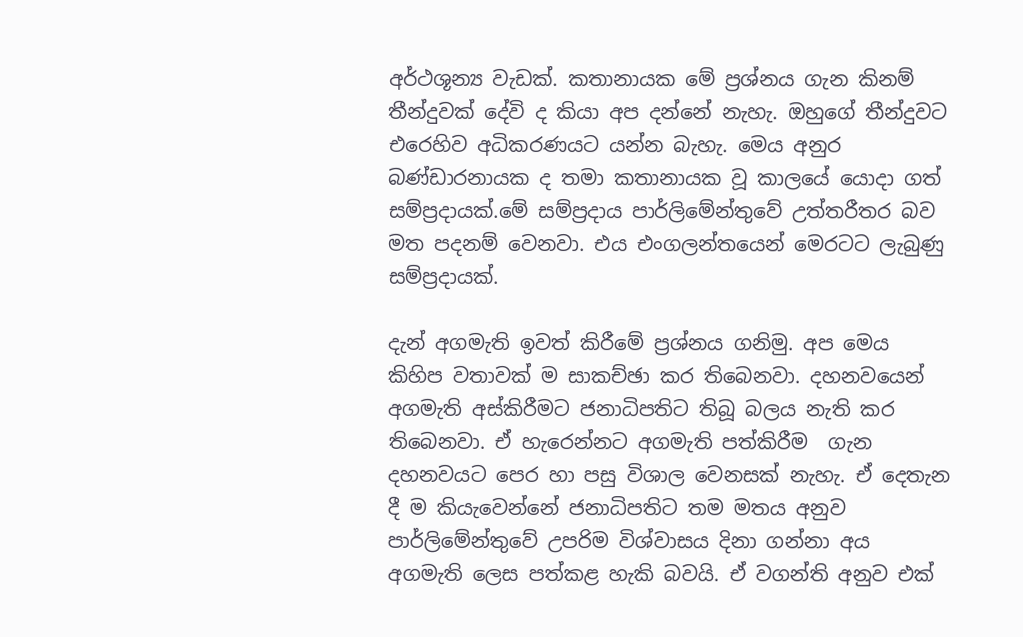අර්ථශූන්‍ය වැඩක්. කතානායක මේ ප්‍රශ්නය ගැන කිනම් තීන්දුවක් දේවි ද කියා අප දන්නේ නැහැ. ඔහුගේ තීන්දුවට එරෙහිව අධිකරණයට යන්න බැහැ. මෙය අනුර බණ්ඩාරනායක ද තමා කතානායක වූ කාලයේ යොදා ගත් සම්ප්‍රදායක්.මේ සම්ප්‍රදාය පාර්ලිමේන්තුවේ උත්තරීතර බව මත පදනම් වෙනවා. එය එංගලන්තයෙන් මෙරටට ලැබුණු සම්ප්‍රදායක්.

දැන් අගමැති ඉවත් කිරීමේ ප්‍රශ්නය ගනිමු. අප මෙය කිහිප වතාවක් ම සාකච්ඡා කර තිබෙනවා. දහනවයෙන් අගමැති අස්කිරීමට ජනාධිපතිට තිබූ බලය නැති කර තිබෙනවා. ඒ හැරෙන්නට අගමැති පත්කිරීම  ගැන දහනවයට පෙර හා පසු විශාල වෙනසක් නැහැ. ඒ දෙතැන දී ම කියැවෙන්නේ ජනාධිපතිට තම මතය අනුව පාර්ලිමේන්තුවේ උපරිම විශ්වාසය දිනා ගන්නා අය අගමැති ලෙස පත්කළ හැකි බවයි. ඒ වගන්ති අනුව එක්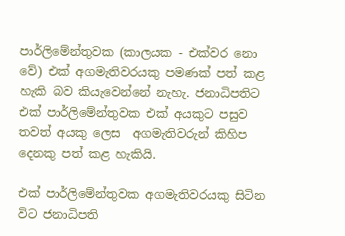පාර්ලිමේන්තුවක (කාලයක - එක්වර නො වේ) එක් අගමැතිවරයකු පමණක් පත් කළ හැකි බව කියැවෙන්නේ නැහැ. ජනාධිපතිට එක් පාර්ලිමේන්තුවක එක් අයකුට පසුව තවත් අයකු ලෙස  අගමැතිවරුන් කිහිප දෙනකු පත් කළ හැකියි.

එක් පාර්ලිමේන්තුවක අගමැතිවරයකු සිටින විට ජනාධිපති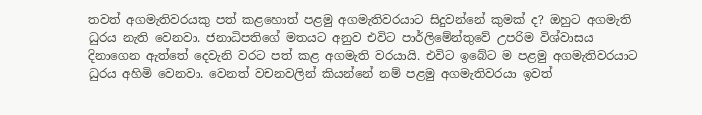තවත් අගමැතිවරයකු පත් කළහොත් පළමු අගමැතිවරයාට සිදුවන්නේ කුමක් ද? ඔහුට අගමැති ධුරය නැති වෙනවා. ජනාධිපතිගේ මතයට අනුව එවිට පාර්ලිමේන්තුවේ උපරිම විශ්වාසය දිනාගෙන ඇත්තේ දෙවැනි වරට පත් කළ අගමැති වරයායි. එවිට ඉබේට ම පළමු අගමැතිවරයාට ධුරය අහිමි වෙනවා. වෙනත් වචනවලින් කියන්නේ නම් පළමු අගමැතිවරයා ඉවත්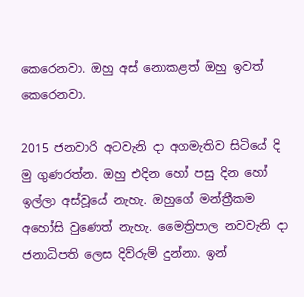කෙරෙනවා. ඔහු අස් නොකළත් ඔහු ඉවත් කෙරෙනවා.

2015 ජනවාරි අටවැනි දා අගමැතිව සිටියේ දි මු ගුණරත්න. ඔහු එදින හෝ පසු දින හෝ ඉල්ලා අස්වූයේ නැහැ. ඔහුගේ මන්ත්‍රීකම අහෝසි වුණෙත් නැහැ. මෛත්‍රිපාල නවවැනි දා ජනාධිපති ලෙස දිව්රුම් දුන්නා. ඉන්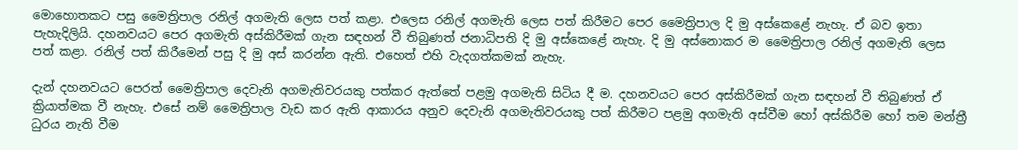මොහොතකට පසු මෛත්‍රිපාල රනිල් අගමැති ලෙස පත් කළා. එලෙස රනිල් අගමැති ලෙස පත් කිරීමට පෙර මෛත්‍රිපාල දි මු අස්කෙළේ නැහැ. ඒ බව ඉතා පැහැදිලියි. දහනවයට පෙර අගමැති අස්කිරීමක් ගැන සඳහන් වී තිබුණත් ජනාධිපති දි මු අස්කෙළේ නැහැ. දි මු අස්නොකර ම මෛත්‍රිපාල රනිල් අගමැති ලෙස පත් කළා. රනිල් පත් කිරීමෙන් පසු දි මු අස් කරන්න ඇති. එහෙත් එහි වැදගත්කමක් නැහැ.

දැන් දහනවයට පෙරත් මෛත්‍රිපාල දෙවැනි අගමැතිවරයකු පත්කර ඇත්තේ පළමු අගමැති සිටිය දී ම. දහනවයට පෙර අස්කිරීමක් ගැන සඳහන් වී තිබුණත් ඒ ක්‍රියාත්මක වී නැහැ. එසේ නම් මෛත්‍රිපාල වැඩ කර ඇති ආකාරය අනුව දෙවැනි අගමැතිවරයකු පත් කිරීමට පළමු අගමැති අස්වීම හෝ අස්කිරීම හෝ තම මන්ත්‍රී ධුරය නැති වීම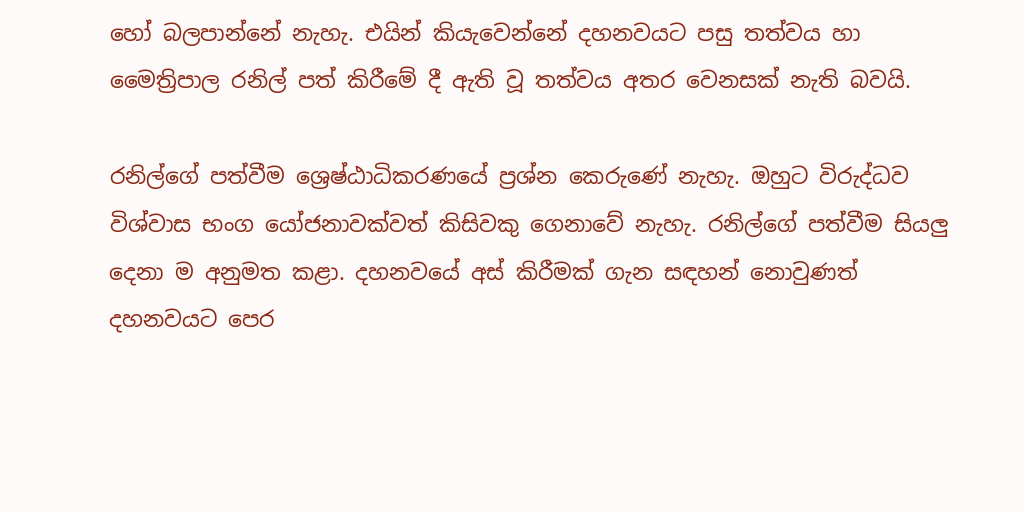හෝ බලපාන්නේ නැහැ. එයින් කියැවෙන්නේ දහනවයට පසු තත්වය හා මෛත්‍රිපාල රනිල් පත් කිරීමේ දී ඇති වූ තත්වය අතර වෙනසක් නැති බවයි.

රනිල්ගේ පත්වීම ශ්‍රෙෂ්ඨාධිකරණයේ ප්‍රශ්න කෙරුණේ නැහැ. ඔහුට විරුද්ධව විශ්වාස භංග යෝජනාවක්වත් කිසිවකු ගෙනාවේ නැහැ. රනිල්ගේ පත්වීම සියලු දෙනා ම අනුමත කළා. දහනවයේ අස් කිරීමක් ගැන සඳහන් නොවුණත් දහනවයට පෙර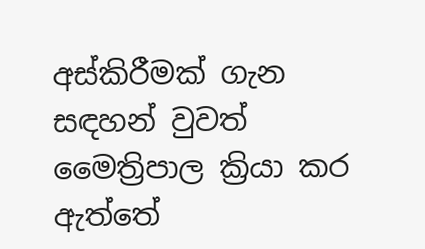අස්කිරීමක් ගැන සඳහන් වුවත් මෛත්‍රිපාල ක්‍රියා කර ඇත්තේ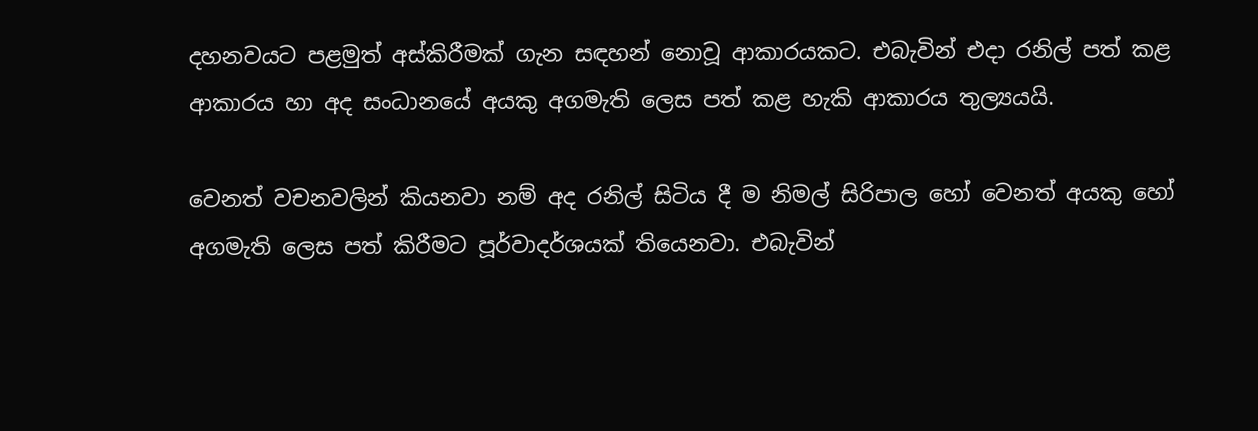දහනවයට පළමුත් අස්කිරීමක් ගැන සඳහන් නොවූ ආකාරයකට. එබැවින් එදා රනිල් පත් කළ ආකාරය හා අද සංධානයේ අයකු අගමැති ලෙස පත් කළ හැකි ආකාරය තුල්‍යයයි.

වෙනත් වචනවලින් කියනවා නම් අද රනිල් සිටිය දී ම නිමල් සිරිපාල හෝ වෙනත් අයකු හෝ අගමැති ලෙස පත් කිරීමට පූර්වාදර්ශයක් තියෙනවා. එබැවින්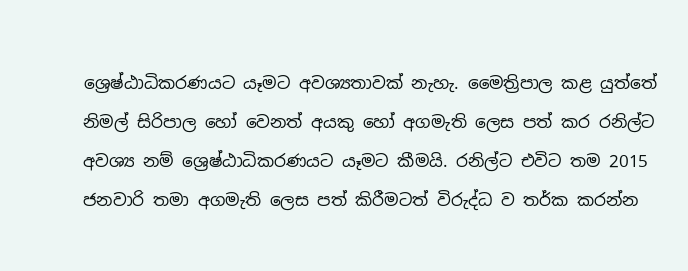ශ්‍රෙෂ්ඨාධිකරණයට යෑමට අවශ්‍යතාවක් නැහැ. මෛත්‍රිපාල කළ යුත්තේ නිමල් සිරිපාල හෝ වෙනත් අයකු හෝ අගමැති ලෙස පත් කර රනිල්ට අවශ්‍ය නම් ශ්‍රෙෂ්ඨාධිකරණයට යෑමට කීමයි. රනිල්ට එවිට තම 2015 ජනවාරි තමා අගමැති ලෙස පත් කිරීමටත් විරුද්ධ ව තර්ක කරන්න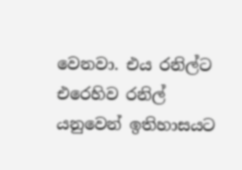වෙනවා. එය රනිල්ට එරෙහිව රනිල් යනුවෙන් ඉතිහාසයට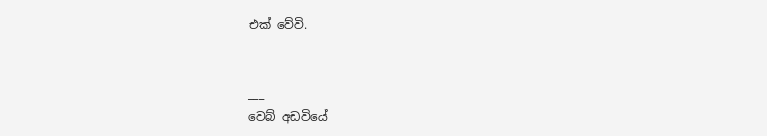එක් වේවි.


___
වෙබ් අඩවියේ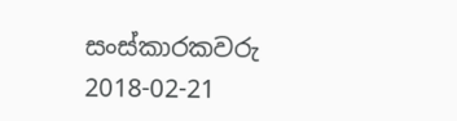සංස්කාරකවරු
2018-02-21